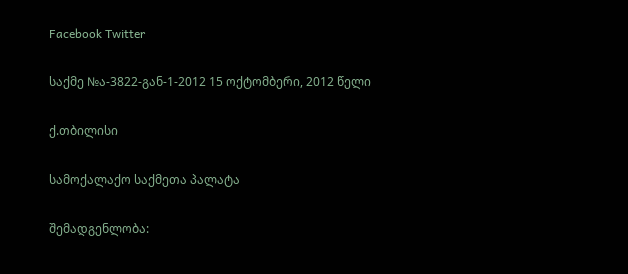Facebook Twitter

საქმე №ა-3822-გან-1-2012 15 ოქტომბერი, 2012 წელი

ქ.თბილისი

სამოქალაქო საქმეთა პალატა

შემადგენლობა: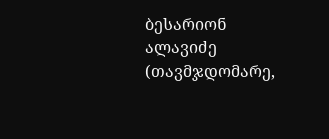ბესარიონ ალავიძე (თავმჯდომარე,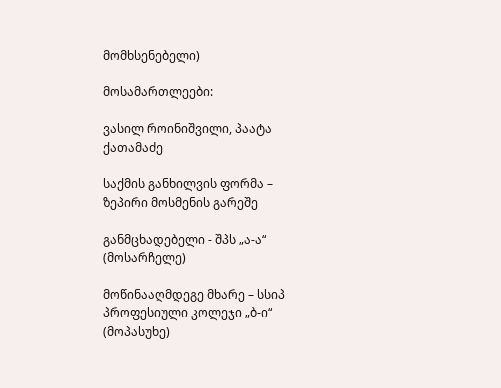მომხსენებელი)

მოსამართლეები:

ვასილ როინიშვილი, პაატა ქათამაძე

საქმის განხილვის ფორმა – ზეპირი მოსმენის გარეშე

განმცხადებელი - შპს „ა-ა“ (მოსარჩელე)

მოწინააღმდეგე მხარე – სსიპ პროფესიული კოლეჯი „ბ-ი“ (მოპასუხე)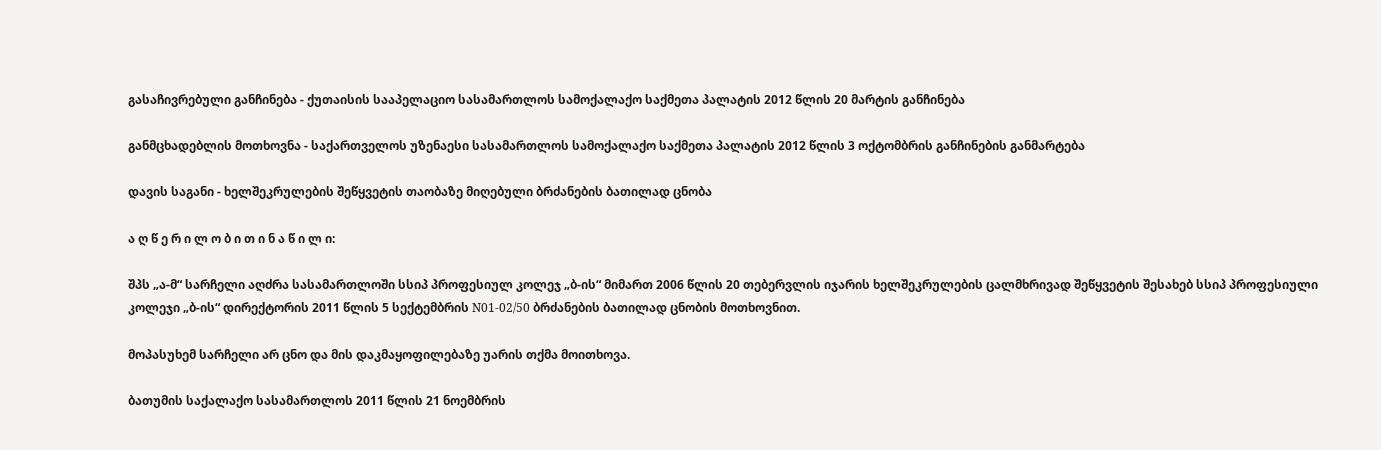გასაჩივრებული განჩინება - ქუთაისის სააპელაციო სასამართლოს სამოქალაქო საქმეთა პალატის 2012 წლის 20 მარტის განჩინება

განმცხადებლის მოთხოვნა - საქართველოს უზენაესი სასამართლოს სამოქალაქო საქმეთა პალატის 2012 წლის 3 ოქტომბრის განჩინების განმარტება

დავის საგანი - ხელშეკრულების შეწყვეტის თაობაზე მიღებული ბრძანების ბათილად ცნობა

ა ღ წ ე რ ი ლ ო ბ ი თ ი ნ ა წ ი ლ ი:

შპს „ა-მ“ სარჩელი აღძრა სასამართლოში სსიპ პროფესიულ კოლეჯ „ბ-ის“ მიმართ 2006 წლის 20 თებერვლის იჯარის ხელშეკრულების ცალმხრივად შეწყვეტის შესახებ სსიპ პროფესიული კოლეჯი „ბ-ის“ დირექტორის 2011 წლის 5 სექტემბრის N01-02/50 ბრძანების ბათილად ცნობის მოთხოვნით.

მოპასუხემ სარჩელი არ ცნო და მის დაკმაყოფილებაზე უარის თქმა მოითხოვა.

ბათუმის საქალაქო სასამართლოს 2011 წლის 21 ნოემბრის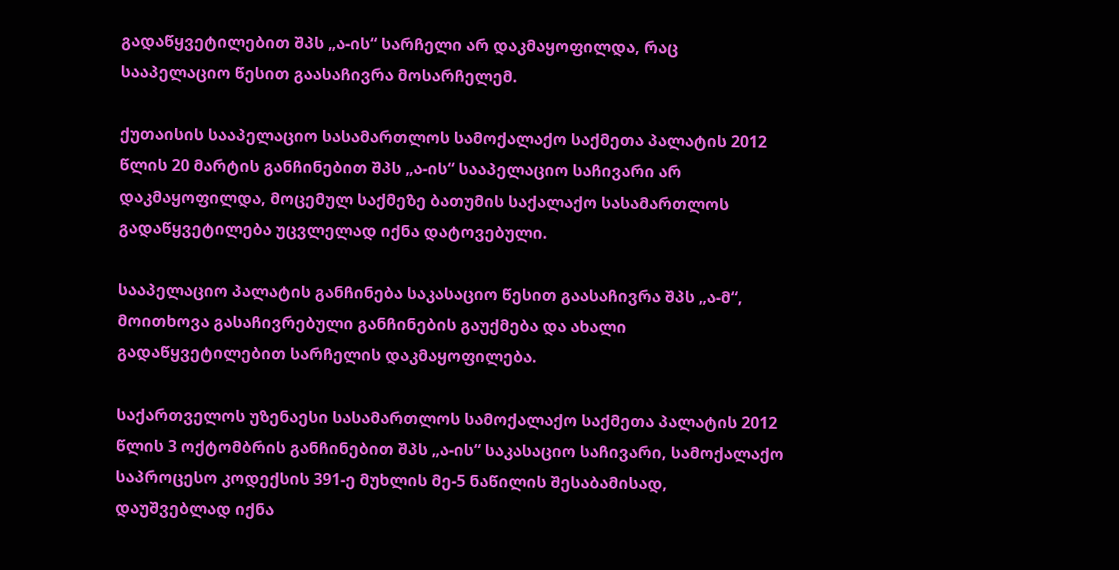გადაწყვეტილებით შპს „ა-ის“ სარჩელი არ დაკმაყოფილდა, რაც სააპელაციო წესით გაასაჩივრა მოსარჩელემ.

ქუთაისის სააპელაციო სასამართლოს სამოქალაქო საქმეთა პალატის 2012 წლის 20 მარტის განჩინებით შპს „ა-ის“ სააპელაციო საჩივარი არ დაკმაყოფილდა, მოცემულ საქმეზე ბათუმის საქალაქო სასამართლოს გადაწყვეტილება უცვლელად იქნა დატოვებული.

სააპელაციო პალატის განჩინება საკასაციო წესით გაასაჩივრა შპს „ა-მ“, მოითხოვა გასაჩივრებული განჩინების გაუქმება და ახალი გადაწყვეტილებით სარჩელის დაკმაყოფილება.

საქართველოს უზენაესი სასამართლოს სამოქალაქო საქმეთა პალატის 2012 წლის 3 ოქტომბრის განჩინებით შპს „ა-ის“ საკასაციო საჩივარი, სამოქალაქო საპროცესო კოდექსის 391-ე მუხლის მე-5 ნაწილის შესაბამისად, დაუშვებლად იქნა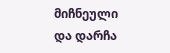მიჩნეული და დარჩა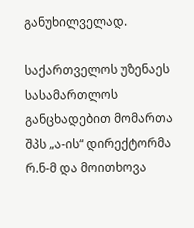განუხილველად.

საქართველოს უზენაეს სასამართლოს განცხადებით მომართა შპს „ა-ის“ დირექტორმა რ.ნ-მ და მოითხოვა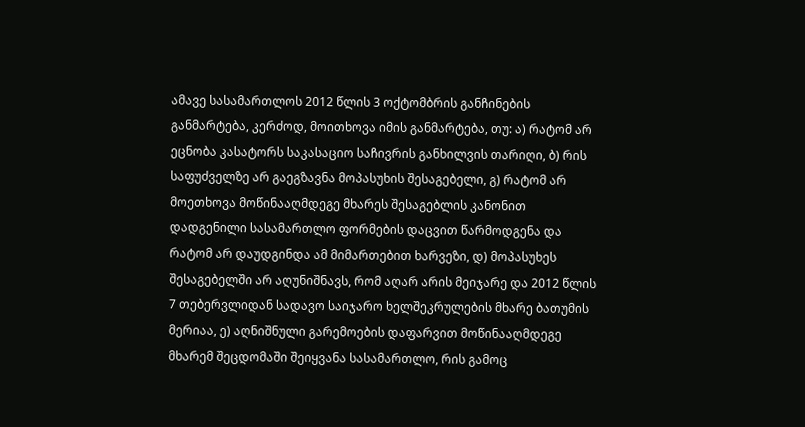ამავე სასამართლოს 2012 წლის 3 ოქტომბრის განჩინების განმარტება, კერძოდ, მოითხოვა იმის განმარტება, თუ: ა) რატომ არ ეცნობა კასატორს საკასაციო საჩივრის განხილვის თარიღი, ბ) რის საფუძველზე არ გაეგზავნა მოპასუხის შესაგებელი, გ) რატომ არ მოეთხოვა მოწინააღმდეგე მხარეს შესაგებლის კანონით დადგენილი სასამართლო ფორმების დაცვით წარმოდგენა და რატომ არ დაუდგინდა ამ მიმართებით ხარვეზი, დ) მოპასუხეს შესაგებელში არ აღუნიშნავს, რომ აღარ არის მეიჯარე და 2012 წლის 7 თებერვლიდან სადავო საიჯარო ხელშეკრულების მხარე ბათუმის მერიაა, ე) აღნიშნული გარემოების დაფარვით მოწინააღმდეგე მხარემ შეცდომაში შეიყვანა სასამართლო, რის გამოც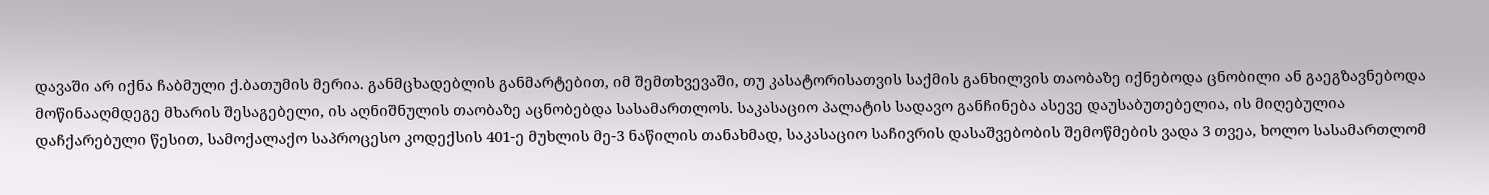დავაში არ იქნა ჩაბმული ქ.ბათუმის მერია. განმცხადებლის განმარტებით, იმ შემთხვევაში, თუ კასატორისათვის საქმის განხილვის თაობაზე იქნებოდა ცნობილი ან გაეგზავნებოდა მოწინააღმდეგე მხარის შესაგებელი, ის აღნიშნულის თაობაზე აცნობებდა სასამართლოს. საკასაციო პალატის სადავო განჩინება ასევე დაუსაბუთებელია, ის მიღებულია დაჩქარებული წესით, სამოქალაქო საპროცესო კოდექსის 401-ე მუხლის მე-3 ნაწილის თანახმად, საკასაციო საჩივრის დასაშვებობის შემოწმების ვადა 3 თვეა, ხოლო სასამართლომ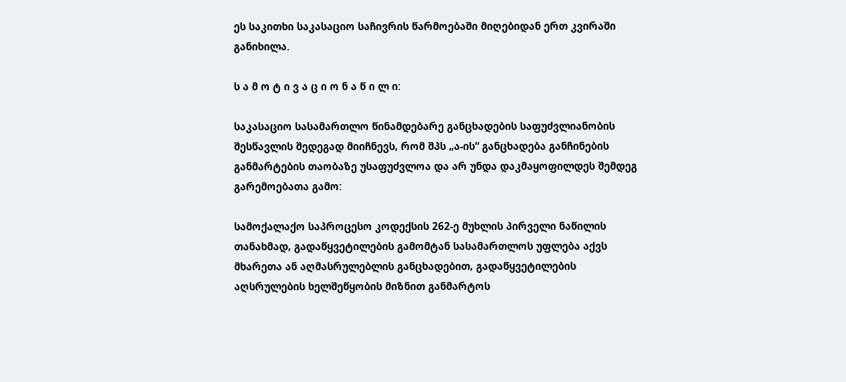ეს საკითხი საკასაციო საჩივრის წარმოებაში მიღებიდან ერთ კვირაში განიხილა.

ს ა მ ო ტ ი ვ ა ც ი ო ნ ა წ ი ლ ი:

საკასაციო სასამართლო წინამდებარე განცხადების საფუძვლიანობის შესწავლის შედეგად მიიჩნევს, რომ შპს „ა-ის“ განცხადება განჩინების განმარტების თაობაზე უსაფუძვლოა და არ უნდა დაკმაყოფილდეს შემდეგ გარემოებათა გამო:

სამოქალაქო საპროცესო კოდექსის 262-ე მუხლის პირველი ნაწილის თანახმად, გადაწყვეტილების გამომტან სასამართლოს უფლება აქვს მხარეთა ან აღმასრულებლის განცხადებით, გადაწყვეტილების აღსრულების ხელშეწყობის მიზნით განმარტოს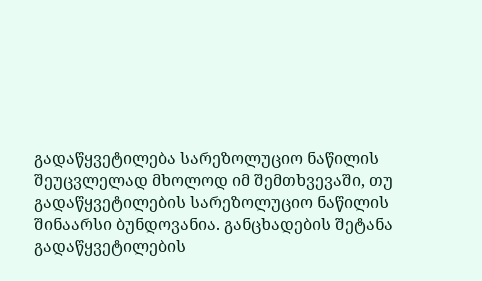გადაწყვეტილება სარეზოლუციო ნაწილის შეუცვლელად მხოლოდ იმ შემთხვევაში, თუ გადაწყვეტილების სარეზოლუციო ნაწილის შინაარსი ბუნდოვანია. განცხადების შეტანა გადაწყვეტილების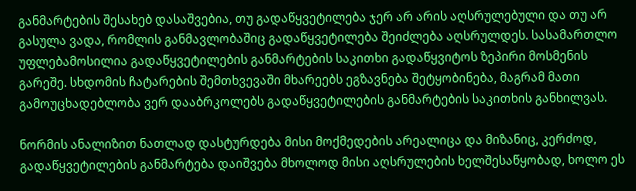განმარტების შესახებ დასაშვებია, თუ გადაწყვეტილება ჯერ არ არის აღსრულებული და თუ არ გასულა ვადა, რომლის განმავლობაშიც გადაწყვეტილება შეიძლება აღსრულდეს. სასამართლო უფლებამოსილია გადაწყვეტილების განმარტების საკითხი გადაწყვიტოს ზეპირი მოსმენის გარეშე. სხდომის ჩატარების შემთხვევაში მხარეებს ეგზავნება შეტყობინება, მაგრამ მათი გამოუცხადებლობა ვერ დააბრკოლებს გადაწყვეტილების განმარტების საკითხის განხილვას.

ნორმის ანალიზით ნათლად დასტურდება მისი მოქმედების არეალიცა და მიზანიც, კერძოდ, გადაწყვეტილების განმარტება დაიშვება მხოლოდ მისი აღსრულების ხელშესაწყობად, ხოლო ეს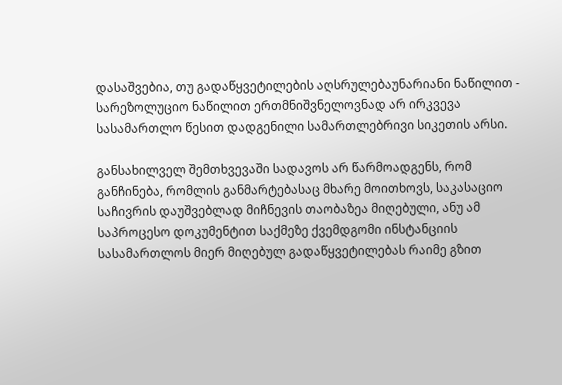დასაშვებია, თუ გადაწყვეტილების აღსრულებაუნარიანი ნაწილით - სარეზოლუციო ნაწილით ერთმნიშვნელოვნად არ ირკვევა სასამართლო წესით დადგენილი სამართლებრივი სიკეთის არსი.

განსახილველ შემთხვევაში სადავოს არ წარმოადგენს, რომ განჩინება, რომლის განმარტებასაც მხარე მოითხოვს, საკასაციო საჩივრის დაუშვებლად მიჩნევის თაობაზეა მიღებული, ანუ ამ საპროცესო დოკუმენტით საქმეზე ქვემდგომი ინსტანციის სასამართლოს მიერ მიღებულ გადაწყვეტილებას რაიმე გზით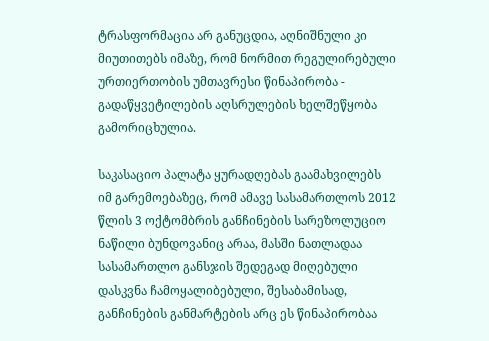ტრასფორმაცია არ განუცდია, აღნიშნული კი მიუთითებს იმაზე, რომ ნორმით რეგულირებული ურთიერთობის უმთავრესი წინაპირობა - გადაწყვეტილების აღსრულების ხელშეწყობა გამორიცხულია.

საკასაციო პალატა ყურადღებას გაამახვილებს იმ გარემოებაზეც, რომ ამავე სასამართლოს 2012 წლის 3 ოქტომბრის განჩინების სარეზოლუციო ნაწილი ბუნდოვანიც არაა, მასში ნათლადაა სასამართლო განსჯის შედეგად მიღებული დასკვნა ჩამოყალიბებული, შესაბამისად, განჩინების განმარტების არც ეს წინაპირობაა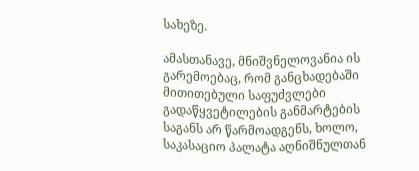სახეზე.

ამასთანავე, მნიშვნელოვანია ის გარემოებაც, რომ განცხადებაში მითითებული საფუძვლები გადაწყვეტილების განმარტების საგანს არ წარმოადგენს, ხოლო, საკასაციო პალატა აღნიშნულთან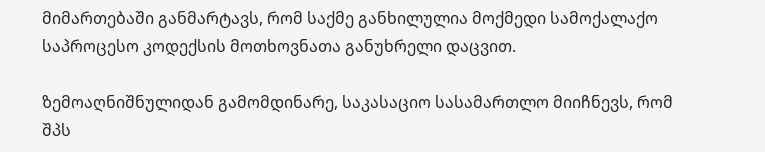მიმართებაში განმარტავს, რომ საქმე განხილულია მოქმედი სამოქალაქო საპროცესო კოდექსის მოთხოვნათა განუხრელი დაცვით.

ზემოაღნიშნულიდან გამომდინარე, საკასაციო სასამართლო მიიჩნევს, რომ შპს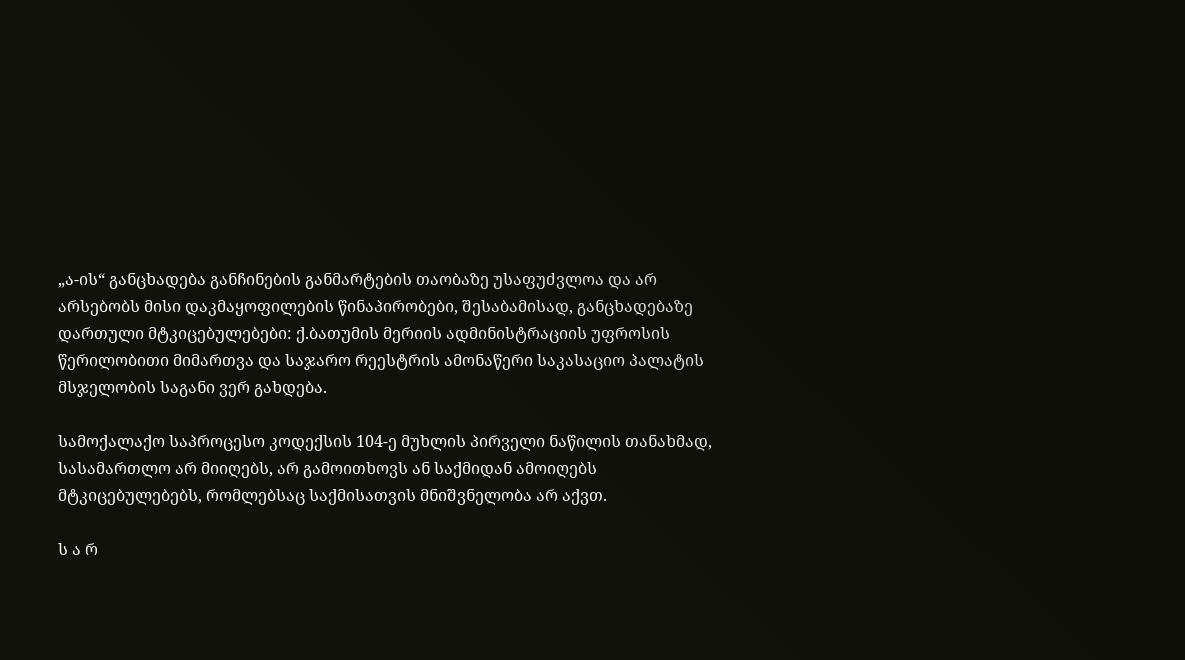„ა-ის“ განცხადება განჩინების განმარტების თაობაზე უსაფუძვლოა და არ არსებობს მისი დაკმაყოფილების წინაპირობები, შესაბამისად, განცხადებაზე დართული მტკიცებულებები: ქ.ბათუმის მერიის ადმინისტრაციის უფროსის წერილობითი მიმართვა და საჯარო რეესტრის ამონაწერი საკასაციო პალატის მსჯელობის საგანი ვერ გახდება.

სამოქალაქო საპროცესო კოდექსის 104-ე მუხლის პირველი ნაწილის თანახმად, სასამართლო არ მიიღებს, არ გამოითხოვს ან საქმიდან ამოიღებს მტკიცებულებებს, რომლებსაც საქმისათვის მნიშვნელობა არ აქვთ.

ს ა რ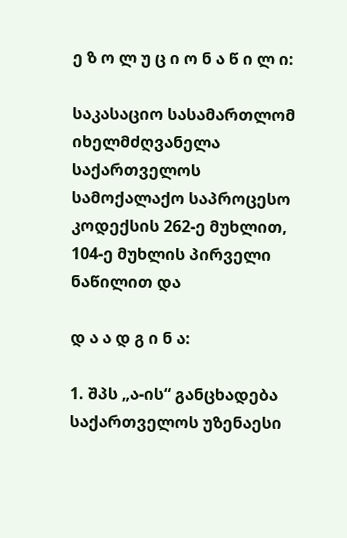ე ზ ო ლ უ ც ი ო ნ ა წ ი ლ ი:

საკასაციო სასამართლომ იხელმძღვანელა საქართველოს სამოქალაქო საპროცესო კოდექსის 262-ე მუხლით, 104-ე მუხლის პირველი ნაწილით და

დ ა ა დ გ ი ნ ა:

1. შპს „ა-ის“ განცხადება საქართველოს უზენაესი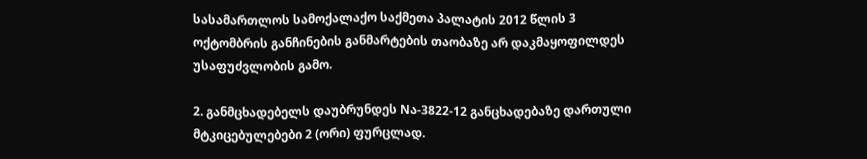სასამართლოს სამოქალაქო საქმეთა პალატის 2012 წლის 3 ოქტომბრის განჩინების განმარტების თაობაზე არ დაკმაყოფილდეს უსაფუძვლობის გამო.

2. განმცხადებელს დაუბრუნდეს Nა-3822-12 განცხადებაზე დართული მტკიცებულებები 2 (ორი) ფურცლად.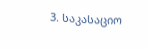3. საკასაციო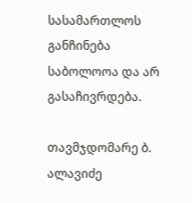სასამართლოს განჩინება საბოლოოა და არ გასაჩივრდება.

თავმჯდომარე ბ. ალავიძე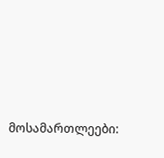მოსამართლეები: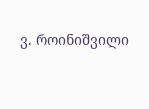ვ. როინიშვილი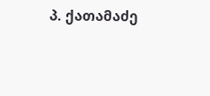პ. ქათამაძე